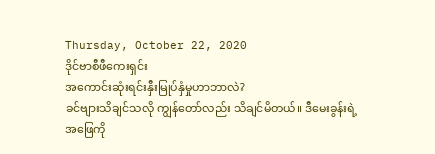Thursday, October 22, 2020
ဒိုင်ဗာစီဖီကေးရှင်း
အကောင်းဆုံးရင်းနှီးမြုပ်နှံမှုဟာဘာလဲ?
ခင်ဗျားသိချင်သလို ကျွန်တော်လည်း သိချင်မိတယ်။ ဒီမေးခွန်းရဲ့အဖြေကို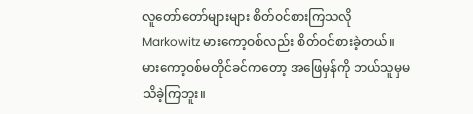လူတော်တော်များများ စိတ်ဝင်စားကြသလို Markowitz မားကော့ဝစ်လည်း စိတ်ဝင်စားခဲ့တယ်။ မားကော့ဝစ်မတိုင်ခင်ကတော့ အဖြေမှန်ကို ဘယ်သူမှမသိခဲ့ကြဘူး။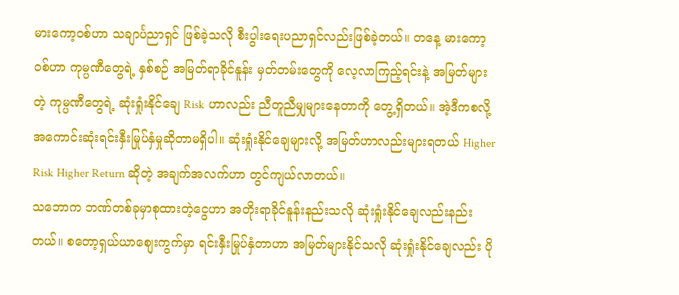မားကော့ဝစ်ဟာ သချာင်္ပညာရှင် ဖြစ်ခဲ့သလို စီးပွါးရေးပညာရှင်လည်းဖြစ်ခဲ့တယ်။ တနေ့ မားကော့ဝစ်ဟာ ကုမ္ပဏီတွေရဲ့ နှစ်စဉ် အမြတ်ရာခိုင်နူန်း မှတ်တမ်းတွေကို လေ့လာကြည့်ရင်းနဲ့ အမြတ်များတဲ့ ကုမ္ပဏီတွေရဲ့ ဆုံးရှုံးနိုင်ချေ Risk ဟာလည်း ညီတူညီမျှများနေတာကို တွေ့ရှိတယ်။ အဲ့ဒီကစလို့ အကောင်းဆုံးရင်းနှီးမြုပ်နှံမှုဆိုတာမရှိပါ။ ဆုံးရှုံးနိုင်ချေများလို့ အမြတ်ဟာလည်းများရတယ် Higher Risk Higher Return ဆိုတဲ့ အချက်အလက်ဟာ တွင်ကျယ်လာတယ်။
သဘောက ဘဏ်တစ်ခုမှာစုထားတဲ့ငွေဟာ အတိုးရာခိုင်နူန်းနည်းသလို ဆုံးရှုံးနိုင်ချေလည်းနည်းတယ်။ စတော့ရှယ်ယာစျေးကွက်မှာ ရင်းနှီးမြုပ်နှံတာဟာ အမြတ်များနိုင်သလို ဆုံးရှုံးနိုင်ချေလည်း ပို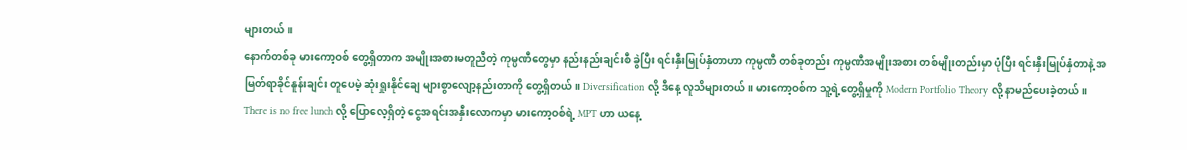များတယ်။
နောက်တစ်ခု မားကော့ဝစ် တွေ့ရှိတာက အမျိုးအစားမတူညီတဲ့ ကုမ္ပဏီတွေမှာ နည်းနည်းချင်းစီ ခွဲပြီး ရင်းနှီးမြုပ်နှံတာဟာ ကုမ္ပဏီ တစ်ခုတည်း ကုမ္ပဏီအမျိုးအစား တစ်မျိုးတည်းမှာ ပုံပြီး ရင်းနှီးမြုပ်နှံတာနဲ့ အမြတ်ရာခိုင်နူန်းချင်း တူပေမဲ့ ဆုံးရှုးနိုင်ချေ များစွာလျော့နည်းတာကို တွေ့ရှိတယ်။ Diversification လို့ ဒီနေ့ လူသိများတယ်။ မားကော့ဝစ်က သူ့ရဲ့တွေ့ရှိမှုကို Modern Portfolio Theory လို့ နာမည်ပေးခဲ့တယ်။
There is no free lunch လို့ ပြောလေ့ရှိတဲ့ ငွေအရင်းအနှီးလောကမှာ မားကော့ဝစ်ရဲ့ MPT ဟာ ယနေ့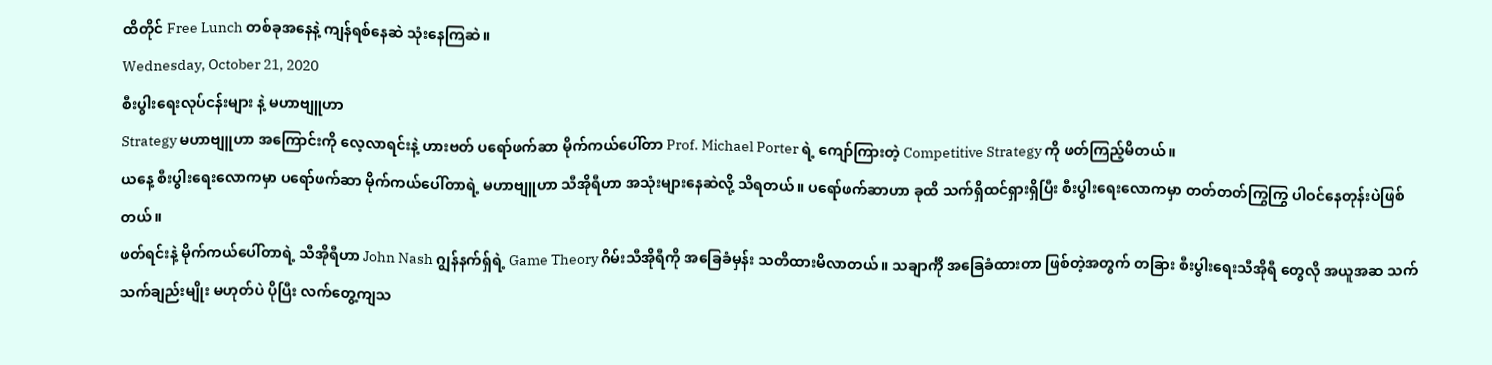ထိတိုင် Free Lunch တစ်ခုအနေနဲ့ ကျန်ရစ်နေဆဲ သုံးနေကြဆဲ။
Wednesday, October 21, 2020
စီးပွါးရေးလုပ်ငန်းများ နဲ့ မဟာဗျူဟာ
Strategy မဟာဗျူဟာ အကြောင်းကို လေ့လာရင်းနဲ့ ဟားဗတ် ပရော်ဖက်ဆာ မိုက်ကယ်ပေါ်တာ Prof. Michael Porter ရဲ့ ကျော်ကြားတဲ့ Competitive Strategy ကို ဖတ်ကြည့်မိတယ်။
ယနေ့ စီးပွါးရေးလောကမှာ ပရော်ဖက်ဆာ မိုက်ကယ်ပေါ်တာရဲ့ မဟာဗျူဟာ သီအိုရီဟာ အသုံးများနေဆဲလို့ သိရတယ်။ ပရော်ဖက်ဆာဟာ ခုထိ သက်ရှိထင်ရှားရှိပြီး စီးပွါးရေးလောကမှာ တတ်တတ်ကြွကြွ ပါဝင်နေတုန်းပဲဖြစ်တယ်။
ဖတ်ရင်းနဲ့ မိုက်ကယ်ပေါ်တာရဲ့ သီအိုရီဟာ John Nash ဂျွန်နက်ရှ်ရဲ့ Game Theory ဂိမ်းသီအိုရီကို အခြေခံမှန်း သတိထားမိလာတယ်။ သချာင်္ကို အခြေခံထားတာ ဖြစ်တဲ့အတွက် တခြား စီးပွါးရေးသီအိုရီ တွေလို အယူအဆ သက်သက်ချည်းမျိုး မဟုတ်ပဲ ပိုပြီး လက်တွေ့ကျသ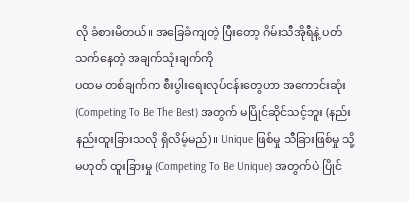လို ခံစားမိတယ်။ အခြေခံကျတဲ့ ပြီးတော့ ဂိမ်းသီအိုရီနဲ့ ပတ်သက်နေတဲ့ အချက်သုံးချက်ကို
ပထမ တစ်ချက်က စီးပွါးရေးလုပ်ငန်းတွေဟာ အကောင်းဆုံး (Competing To Be The Best) အတွက် မပြိုင်ဆိုင်သင့်ဘူး (နည်းနည်းထူးခြားသလို ရှိလိမ့်မည်)။ Unique ဖြစ်မှု သီခြားဖြစ်မှု သို့မဟုတ် ထူးခြားမှု (Competing To Be Unique) အတွက်ပဲ ပြိုင်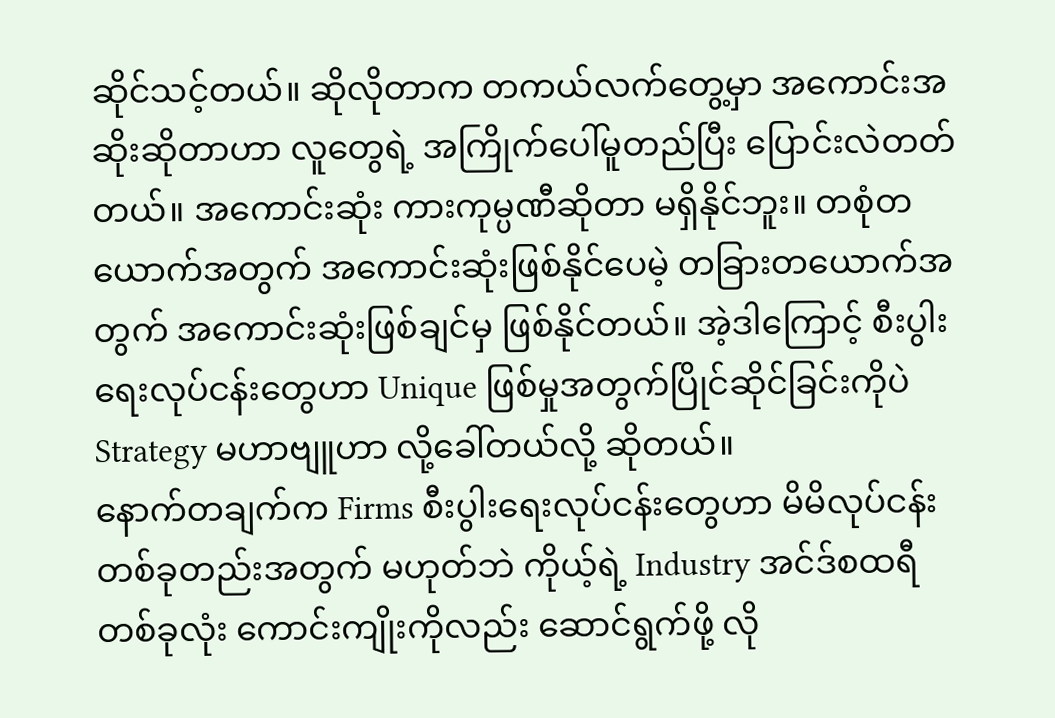ဆိုင်သင့်တယ်။ ဆိုလိုတာက တကယ်လက်တွေ့မှာ အကောင်းအဆိုးဆိုတာဟာ လူတွေရဲ့ အကြိုက်ပေါ်မူတည်ပြီး ပြောင်းလဲတတ်တယ်။ အကောင်းဆုံး ကားကုမ္ပဏီဆိုတာ မရှိနိုင်ဘူး။ တစုံတယောက်အတွက် အကောင်းဆုံးဖြစ်နိုင်ပေမဲ့ တခြားတယောက်အတွက် အကောင်းဆုံးဖြစ်ချင်မှ ဖြစ်နိုင်တယ်။ အဲ့ဒါကြောင့် စီးပွါးရေးလုပ်ငန်းတွေဟာ Unique ဖြစ်မှုအတွက်ပြိုင်ဆိုင်ခြင်းကိုပဲ Strategy မဟာဗျူဟာ လို့ခေါ်တယ်လို့ ဆိုတယ်။
နောက်တချက်က Firms စီးပွါးရေးလုပ်ငန်းတွေဟာ မိမိလုပ်ငန်း တစ်ခုတည်းအတွက် မဟုတ်ဘဲ ကိုယ့်ရဲ့ Industry အင်ဒ်စထရီ တစ်ခုလုံး ကောင်းကျိုးကိုလည်း ဆောင်ရွက်ဖို့ လို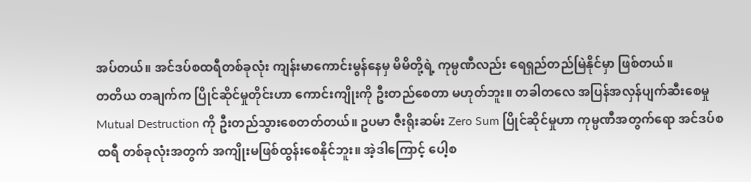အပ်တယ်။ အင်ဒပ်စထရီတစ်ခုလုံး ကျန်းမာကောင်းမွန်နေမှ မိမိတို့ရဲ့ ကုမ္ပဏီလည်း ရေရှည်တည်မြဲနိုင်မှာ ဖြစ်တယ်။
တတိယ တချက်က ပြိုင်ဆိုင်မှုတိုင်းဟာ ကောင်းကျိုးကို ဦးတည်စေတာ မဟုတ်ဘူး။ တခါတလေ အပြန်အလှန်ပျက်ဆီးစေမှု Mutual Destruction ကို ဦးတည်သွားစေတတ်တယ်။ ဥပမာ ဇီးရိုးဆမ်း Zero Sum ပြိုင်ဆိုင်မှုဟာ ကုမ္ပဏီအတွက်ရော အင်ဒပ်စထရီ တစ်ခုလုံးအတွက် အကျိုးမဖြစ်ထွန်းစေနိုင်ဘူး။ အဲ့ဒါကြောင့် ပေါ့စ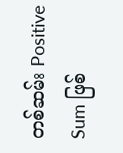တစ်ဆမ်း Positive Sum ဖြစ်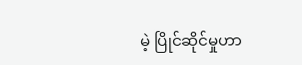မဲ့ ပြိုင်ဆိုင်မှုဟာ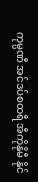ကုမ္ပဏီ အင်ဒပ်စထရီ အီကိုနိုမီ နိုင်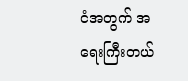ငံအတွက် အရေးကြီးတယ်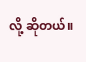လို့ ဆိုတယ်။